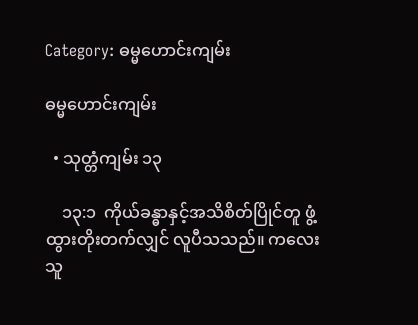Category: ဓမ္မဟောင်းကျမ်း

ဓမ္မဟောင်းကျမ်း

  • သုတ္တံကျမ်း ၁၃

    ၁၃:၁  ကိုယ်ခန္ဓာနှင့်အသိစိတ်ပြိုင်တူ ဖွံ့ထွားတိုးတက်လျှင် လူပီသသည်။ ကလေးသူ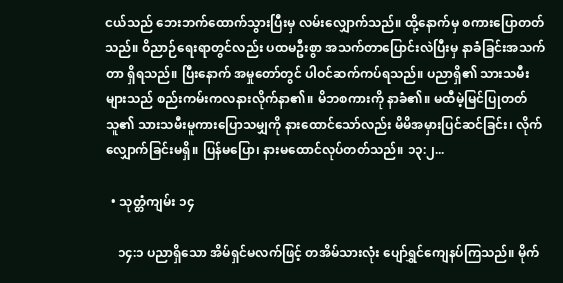ငယ်သည် ဘေးဘက်ထောက်သွားပြီးမှ လမ်းလျှောက်သည်။ ထို့နောက်မှ စကားပြောတတ်သည်။ ဝိညာဉ်ရေးရာတွင်လည်း ပထမဦးစွာ အသက်တာပြောင်းလဲပြီးမှ နာခံခြင်းအသက်တာ ရှိရသည်။ ပြီးနောက် အမှုတော်တွင် ပါဝင်ဆက်ကပ်ရသည်။ ပညာရှိ၏ သားသမီးများသည် စည်းကမ်းကလနားလိုက်နာ၏။ မိဘစကားကို နာခံ၏။ မထီမဲ့မြင်ပြုတတ်သူ၏ သားသမီးမူကားပြောသမျှကို နားထောင်သော်လည်း မိမိအမှားပြင်ဆင်ခြင်း၊ လိုက်လျှောက်ခြင်းမရှိ။ ပြန်မပြော၊ နားမထောင်လုပ်တတ်သည်။ ၁၃:၂...

  • သုတ္တံကျမ်း ၁၄

    ၁၄:၁ ပညာရှိသော အိမ်ရှင်မလက်ဖြင့် တအိမ်သားလုံး ပျော်ရွှင်ကျေနပ်ကြသည်။ မိုက်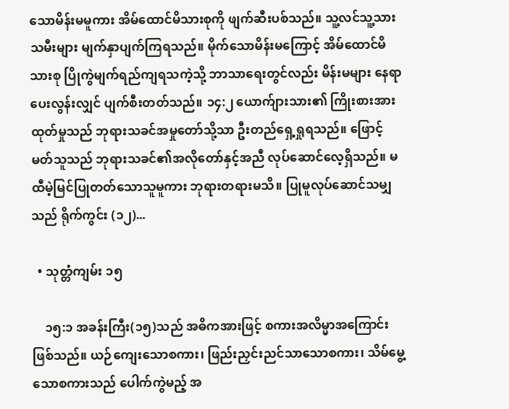သောမိန်းမမူကား အိမ်ထောင်မိသားစုကို ဖျက်ဆီးပစ်သည်။ သူ့လင်သူ့သားသမီးများ မျက်နှာပျက်ကြရသည်။ မိုက်သောမိန်းမကြောင့် အိမ်ထောင်မိသားစု ပြိုကွဲမျက်ရည်ကျရသကဲ့သို့ ဘာသာရေးတွင်လည်း မိန်းမများ နေရာပေးလွန်းလျှင် ပျက်စီးတတ်သည်။ ၁၄:၂ ယောက်ျားသား၏ ကြိုးစားအားထုတ်မှုသည် ဘုရားသခင်အမှုတော်သို့သာ ဦးတည်ရှေ့ရှုရသည်။ ဖြောင့်မတ်သူသည် ဘုရားသခင်၏အလိုတော်နှင့်အညီ လုပ်ဆောင်လေ့ရှိသည်။ မထီမဲ့မြင်ပြုတတ်သောသူမူကား ဘုရားတရားမသိ။ ပြုမူလုပ်ဆောင်သမျှသည် ရိုက်ကွင်း (၁၂)...

  • သုတ္တံကျမ်း ၁၅

    ၁၅:၁ အခန်းကြီး(၁၅)သည် အဓိကအားဖြင့် စကားအလိမ္မာအကြောင်း ဖြစ်သည်။ ယဉ်ကျေးသောစကား၊ ဖြည်းညှင်းညင်သာသောစကား၊ သိမ်မွေ့သောစကားသည် ပေါက်ကွဲမည့် အ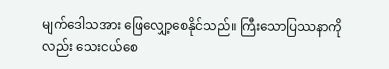မျက်ဒေါသအား ဖြေလျှော့စေနိုင်သည်။ ကြီးသောပြဿနာကိုလည်း သေးငယ်စေ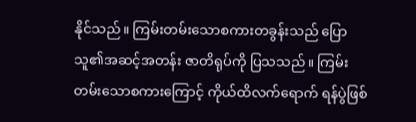နိုင်သည်။ ကြမ်းတမ်းသောစကားတခွန်းသည် ပြောသူ၏အဆင့်အတန်း ဇာတိရုပ်ကို ပြသသည်။ ကြမ်းတမ်းသောစကားကြောင့် ကိုယ်ထိလက်ရောက် ရန်ပွဲဖြစ်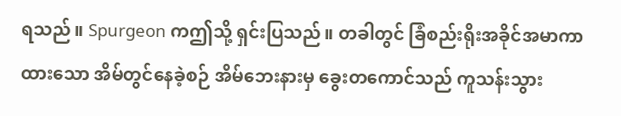ရသည်။ Spurgeon ကဤသို့ ရှင်းပြသည်။ တခါတွင် ခြံစည်းရိုးအခိုင်အမာကာထားသော အိမ်တွင်နေခဲ့စဉ် အိမ်ဘေးနားမှ ခွေးတကောင်သည် ကူသန်းသွား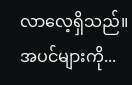လာလေ့ရှိသည်။ အပင်များကို...